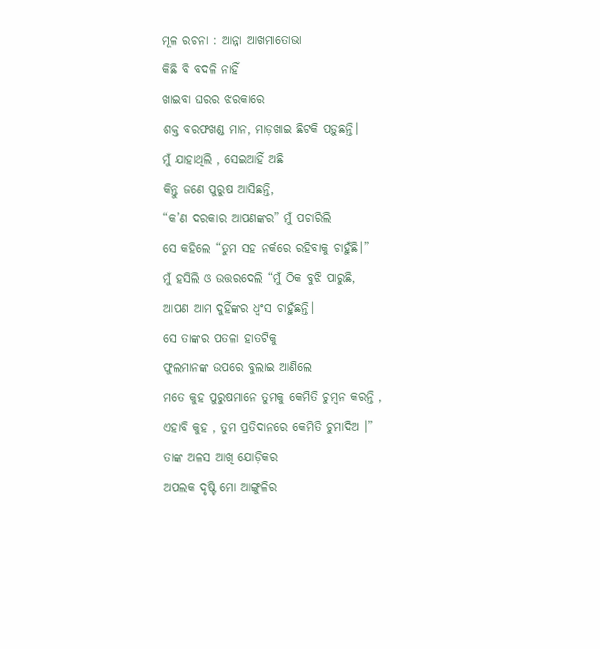ମୂଳ ରଚନା : ଆନ୍ନା ଆଖମାତୋଭା
କିଛି ବି ବଦଳି ନାହିଁ
ଖାଇବା ଘରର ଝରକାରେ
ଶକ୍ତ ବରଫଖଣ୍ଡ ମାନ, ମାଡ଼ଖାଇ ଛିଟକି ପଡ଼ୁଛନ୍ତି।
ମୁଁ ଯାହାଥିଲି , ସେଇଆହିଁ ଅଛି
କିନ୍ତୁ ଜଣେ ପୁରୁଷ ଆସିଛନ୍ତି,
“କ’ଣ ଦରକାର ଆପଣଙ୍କର” ମୁଁ ପଚାରିଲି
ସେ କହିଲେ “ତୁମ ସହ ନର୍କରେ ରହିବାକୁ ଚାହୁଁଛି।”
ମୁଁ ହସିଲି ଓ ଉତ୍ତରଦେଲି “ମୁଁ ଠିକ ବୁଝି ପାରୁଛି,
ଆପଣ ଆମ ଦୁହିଁଙ୍କର ଧ୍ୱଂସ ଚାହୁଁଛନ୍ତି।
ସେ ତାଙ୍କର ପତଳା ହାତଟିକୁ
ଫୁଲମାନଙ୍କ ଉପରେ ବୁଲାଇ ଆଣିଲେ
ମତେ କୁହ ପୁରୁଷମାନେ ତୁମକୁ କେମିତି ଚୁମ୍ବନ କରନ୍ତି ,
ଏହାବି କୁହ , ତୁମ ପ୍ରତିଦାନରେ କେମିତି ଚୁମାଦିଅ ।”
ତାଙ୍କ ଅଳସ ଆଖି ଯୋଡ଼ିକର
ଅପଲକ ଦୃଷ୍ଟି ମୋ ଆଙ୍ଗୁଳିର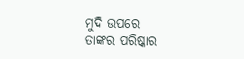ମୁଦି ଉପରେ
ତାଙ୍କର ପରିଷ୍କାର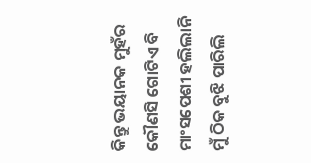କିନ୍ତୁ ଭୟାନକ ମୁହଁର
କୌଣସି ଗୋଟିଏ ବି ମାଂସପେଶୀ ହଲିଲାନି
ମୁଁ ଠିକ ବୁଝି ପାରିଲି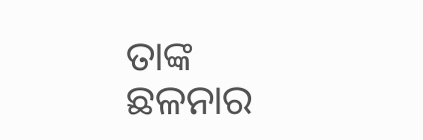ତାଙ୍କ ଛଳନାର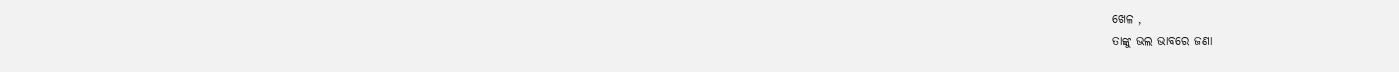ଖେଳ ,
ତାଙ୍କୁ ଭଲ ଭାବରେ ଜଣା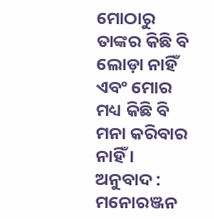ମୋଠାରୁ ତାଙ୍କର କିଛି ବି ଲୋଡ଼ା ନାହିଁ
ଏବଂ ମୋର ମଧ୍ୟ କିଛି ବି ମନା କରିବାର ନାହିଁ ।
ଅନୁବାଦ : ମନୋରଞ୍ଜନ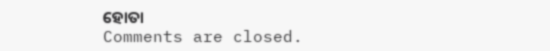ହୋତା
Comments are closed.